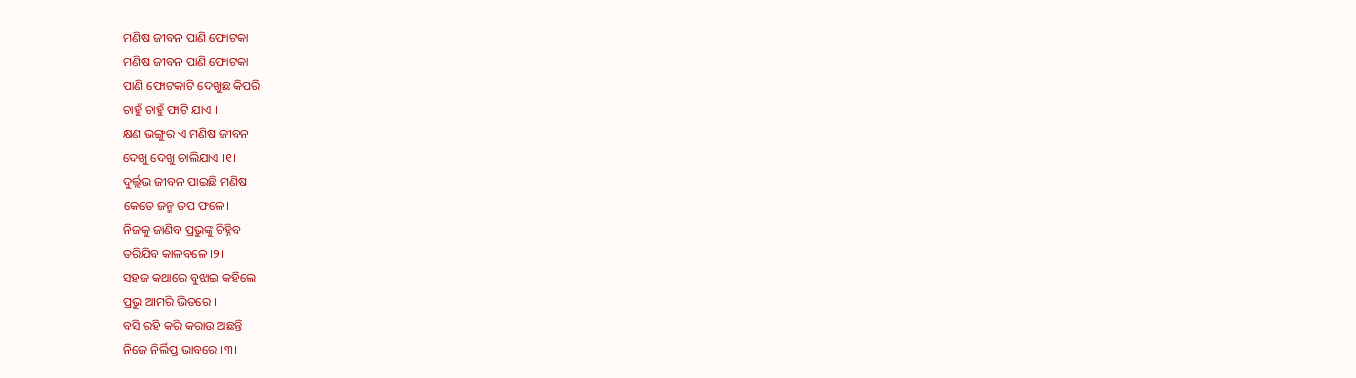ମଣିଷ ଜୀବନ ପାଣି ଫୋଟକା
ମଣିଷ ଜୀବନ ପାଣି ଫୋଟକା
ପାଣି ଫୋଟକାଟି ଦେଖୁଛ କିପରି
ଚାହୁଁ ଚାହୁଁ ଫାଟି ଯାଏ ।
କ୍ଷଣ ଭଙ୍ଗୁର ଏ ମଣିଷ ଜୀବନ
ଦେଖୁ ଦେଖୁ ଚାଲିଯାଏ ।୧।
ଦୁର୍ଲ୍ଲଭ ଜୀବନ ପାଇଛି ମଣିଷ
କେତେ ଜନ୍ମ ତପ ଫଳେ।
ନିଜକୁ ଜାଣିବ ପ୍ରଭୁଙ୍କୁ ଚିହ୍ନିବ
ତରିଯିବ କାଳବଳେ ।୨।
ସହଜ କଥାରେ ବୁଝାଇ କହିଲେ
ପ୍ରଭୁ ଆମରି ଭିତରେ ।
ବସି ରହି କରି କରାଉ ଅଛନ୍ତି
ନିଜେ ନିର୍ଲିପ୍ତ ଭାବରେ ।୩।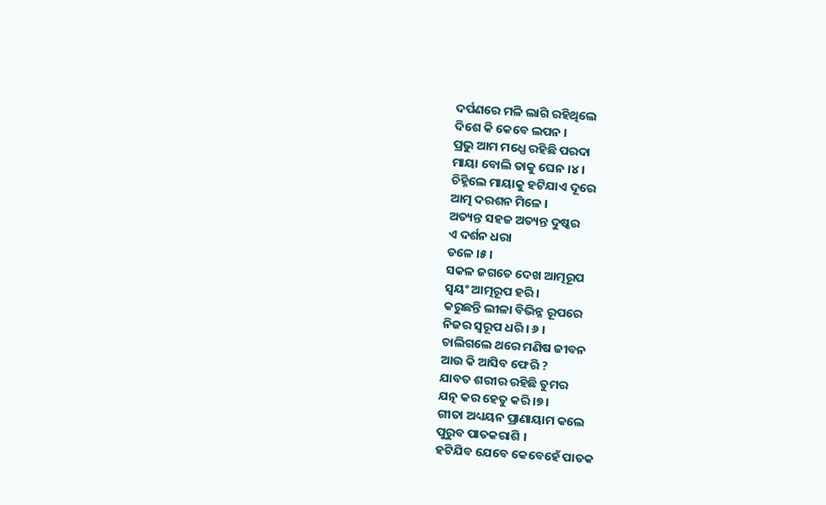ଦର୍ପଣରେ ମଳି ଲାଗି ରହିଥିଲେ
ଦିଶେ କି କେବେ ଲପନ ।
ପ୍ରଭୁ ଆମ ମଧ୍ଯେ ରହିଛି ପରଦା
ମାୟା ବୋଲି ତାକୁ ଘେନ ।୪।
ଚିହ୍ନିଲେ ମାୟାକୁ ହଟିଯାଏ ଦୂରେ
ଆତ୍ମ ଦରଶନ ମିଳେ ।
ଅତ୍ୟନ୍ତ ସହଜ ଅତ୍ୟନ୍ତ ଦୁଷ୍କର
ଏ ଦର୍ଶନ ଧରା
ତଳେ ।୫।
ସକଳ ଜଗତେ ଦେଖ ଆତ୍ମରୂପ
ସ୍ବୟଂ ଆତ୍ମରୂପ ହରି ।
କରୁଛନ୍ତି ଲୀଳା ବିଭିନ୍ନ ରୂପରେ
ନିଜର ସ୍ବରୂପ ଧରି । ୬ ।
ଚାଲିଗଲେ ଥରେ ମଣିଷ ଜୀବନ
ଆଉ କି ଆସିବ ଫେରି ?
ଯାବତ ଶରୀର ରହିଛି ତୁମର
ଯତ୍ନ କର ହେତୁ କରି ।୭।
ଗୀତା ଅଧ୍ୟୟନ ପ୍ରାଣାୟାମ କଲେ
ପୁରୁବ ପାତକରାଶି ।
ହଟିଯିବ ଯେବେ କେବେହେଁ ପାତକ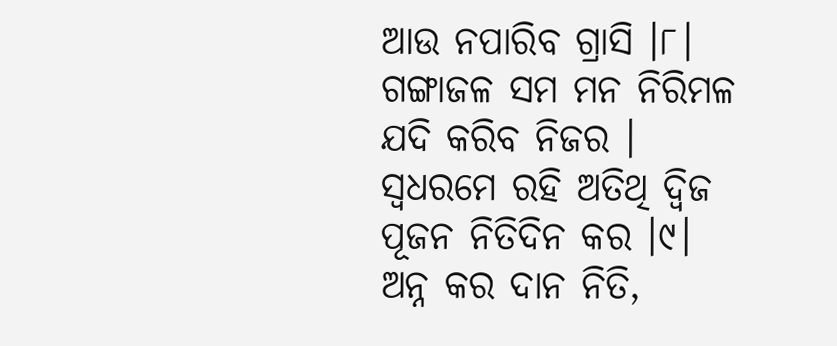ଆଉ ନପାରିବ ଗ୍ରାସି ।୮।
ଗଙ୍ଗାଜଳ ସମ ମନ ନିରିମଳ
ଯଦି କରିବ ନିଜର ।
ସ୍ବଧରମେ ରହି ଅତିଥି ଦ୍ବିଜ
ପୂଜନ ନିତିଦିନ କର ।୯।
ଅନ୍ନ କର ଦାନ ନିତି,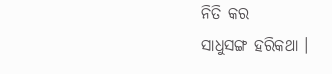ନିତି କର
ସାଧୁସଙ୍ଗ ହରିକଥା ।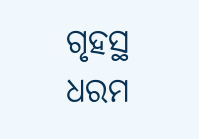ଗୃହସ୍ଥ ଧରମ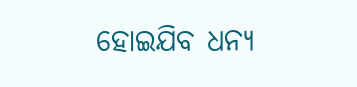ହୋଇଯିବ ଧନ୍ୟ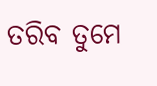ତରିବ ତୁମେ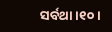ସର୍ବଥା ।୧୦।